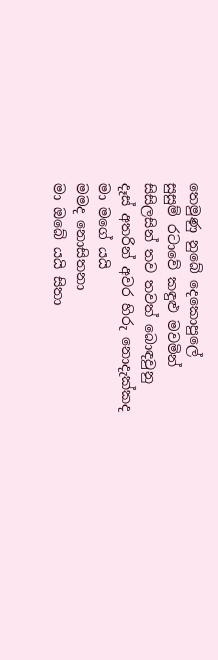තෙමුණු නුබේ දෙකොපුලේ
සුසුම් රටාවේ කඳුළු මවමින්
සිසිලසින් තව තවත් බොඳවුනු
දෑස් අතරින් අවර හිරු නොදැක්කද
මා මගේ යයි
මමද නොසිතනා
මා ඔබේ යයි සිතා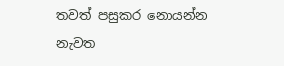තවත් පසුකර නොයන්න
නැවත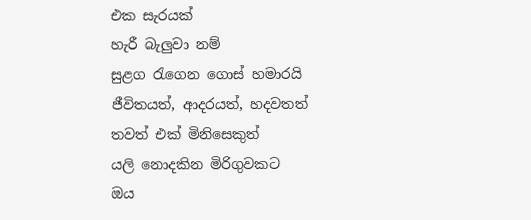එක සැරයක්
හැරී බැලුවා නම්
සුළග රැගෙන ගොස් හමාරයි
ජීවිතයත්, ආදරයත්, හදවතත්
තවත් එක් මිනිසෙකුත්
යලි නොදකින මිරිගුවකට
ඔය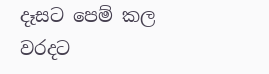දෑසට පෙම් කල වරදට